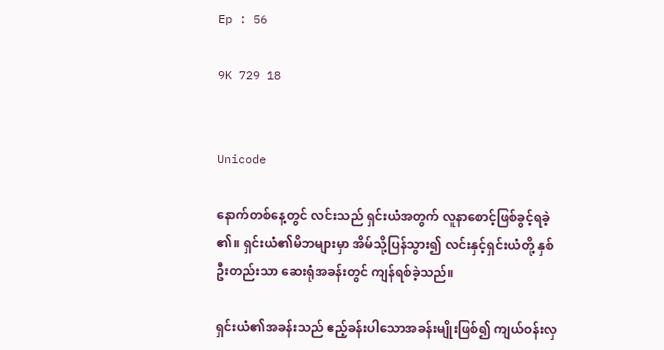Ep : 56

9K 729 18


Unicode

နောက်တစ်နေ့တွင် လင်းသည် ရှင်းယံအတွက် လူနာစောင့်ဖြစ်ခွင့်ရခဲ့၏။ ရှင်းယံ၏မိဘများမှာ အိမ်သို့ပြန်သွား၍ လင်းနှင့်ရှင်းယံတို့ နှစ်ဦးတည်းသာ ဆေးရုံအခန်းတွင် ကျန်ရစ်ခဲ့သည်။

ရှင်းယံ၏အခန်းသည် ဧည့်ခန်းပါသောအခန်းမျိုးဖြစ်၍ ကျယ်ဝန်းလှ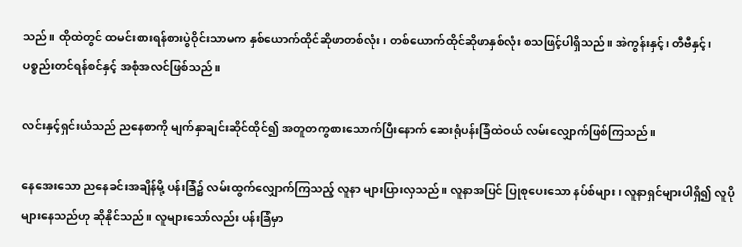သည်။ ထိုထဲတွင် ထမင်းစားရန်စားပွဲဝိုင်းသာမက နှစ်ယောက်ထိုင်ဆိုဖာတစ်လုံး၊ တစ်ယောက်ထိုင်ဆိုဖာနှစ်လုံး စသဖြင့်ပါရှိသည်။ အဲကွန်းနှင့်၊ တီဗီနှင့်၊ ပစ္စည်းတင်ရန်စင်နှင့် အစုံအလင်ဖြစ်သည်။

လင်းနှင့်ရှင်းယံသည် ညနေစာကို မျက်နှာချင်းဆိုင်ထိုင်၍ အတူတကွစားသောက်ပြီးနောက် ဆေးရုံပန်းခြံထဲဝယ် လမ်းလျှောက်ဖြစ်ကြသည်။

နေအေးသော ညနေခင်းအချိန်မို့ ပန်းခြံ၌ လမ်းထွက်လျှောက်ကြသည့် လူနာ များပြားလှသည်။ လူနာအပြင် ပြုစုပေးသော နပ်စ်များ၊ လူနာရှင်များပါရှိ၍ လူပိုများနေသည်ဟု ဆိုနိုင်သည်။ လူများသော်လည်း ပန်းခြံမှာ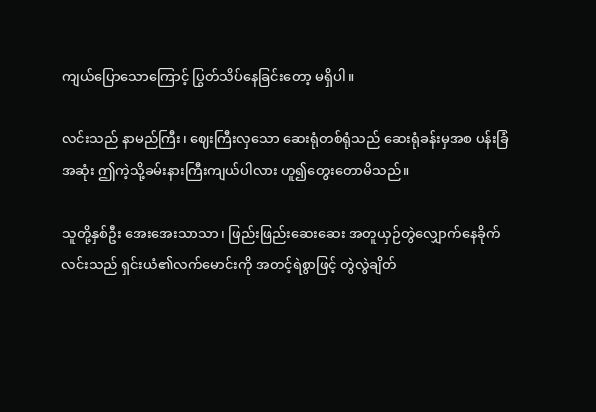ကျယ်ပြောသောကြောင့် ပြွတ်သိပ်နေခြင်းတော့ မရှိပါ။

လင်းသည် နာမည်ကြီး၊ ဈေးကြီးလှသော ဆေးရုံတစ်ရုံသည် ဆေးရုံခန်းမှအစ ပန်းခြံအဆုံး ဤကဲ့သို့ခမ်းနားကြီးကျယ်ပါလား ဟူ၍တွေးတောမိသည်။

သူတို့နှစ်ဦး အေးအေးသာသာ၊ ဖြည်းဖြည်းဆေးဆေး အတူယှဉ်တွဲလျှောက်နေခိုက် လင်းသည် ရှင်းယံ၏လက်မောင်းကို အတင့်ရဲစွာဖြင့် တွဲလွဲချိတ်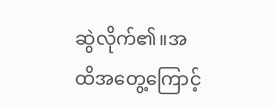ဆွဲလိုက်၏။အထိအတွေ့ကြောင့်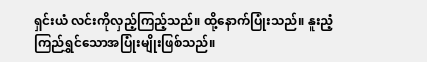ရှင်းယံ လင်းကိုလှည့်ကြည့်သည်။ ထို့နောက်ပြုံးသည်။ နူးညံ့ကြည်ရွှင်သောအပြုံးမျိုးဖြစ်သည်။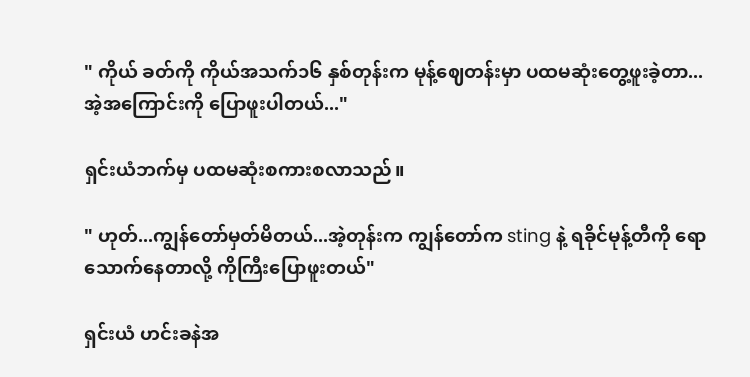" ကိုယ် ခတ်ကို ကိုယ်အသက်၁၆ နှစ်တုန်းက မုန့်ဈေတန်းမှာ ပထမဆုံးတွေ့ဖူးခဲ့တာ...အဲ့အကြောင်းကို ပြောဖူးပါတယ်..."

ရှင်းယံဘက်မှ ပထမဆုံးစကားစလာသည်။

" ဟုတ်...ကျွန်တော်မှတ်မိတယ်...အဲ့တုန်းက ကျွန်တော်က sting နဲ့ ရခိုင်မုန့်တီကို ရောသောက်နေတာလို့ ကိုကြီးပြောဖူးတယ်"

ရှင်းယံ ဟင်းခနဲအ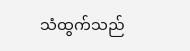သံထွက်သည်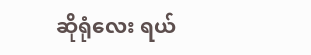ဆိုရုံလေး ရယ်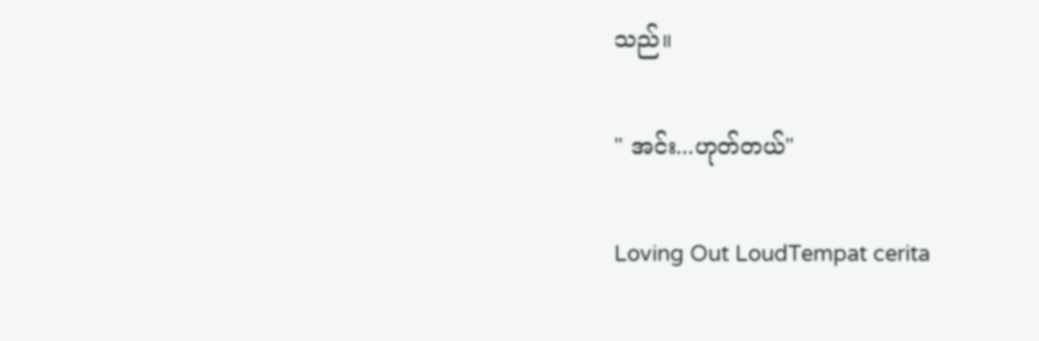သည်။

" အင်း...ဟုတ်တယ်"

Loving Out LoudTempat cerita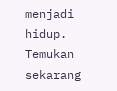menjadi hidup. Temukan sekarang